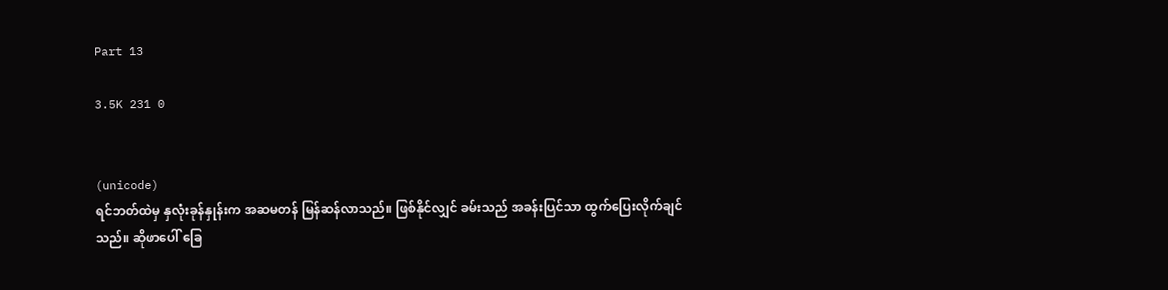Part 13

3.5K 231 0


(unicode)
ရင်ဘတ်ထဲမှ နှလုံးခုန်နှုန်းက အဆမတန် မြန်ဆန်လာသည်။ ဖြစ်နိုင်လျှင် ခမ်းသည် အခန်းပြင်သာ ထွက်ပြေးလိုက်ချင်သည်။ ဆိုဖာပေါ် ခြေ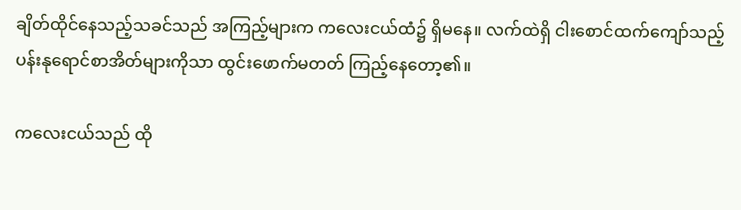ချိတ်ထိုင်နေသည့်သခင်သည် အကြည့်များက ကလေးငယ်ထံ၌ ရှိမနေ။ လက်ထဲရှိ ငါးစောင်ထက်ကျော်သည့်ပန်းနုရောင်စာအိတ်များကိုသာ ထွင်းဖောက်မတတ် ကြည့်နေတော့၏။

ကလေးငယ်သည် ထို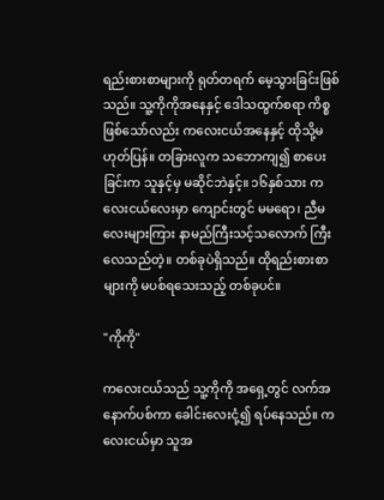ရည်းစားစာများကို ရုတ်တရက် မေ့သွားခြင်းဖြစ်သည်။ သူ့ကိုကိုအနေနှင့် ဒေါသထွက်စရာ ကိစ္စဖြစ်သော်လည်း ကလေးငယ်အနေနှင့် ထိုသို့မဟုတ်ပြန်။ တခြားလူက သဘောကျ၍ စာပေးခြင်းက သူနှင့်မှ မဆိုင်ဘဲနှင့်။ ၁၆နှစ်သား ကလေးငယ်လေးမှာ ကျောင်းတွင် မမရော၊ ညီမလေးများကြား နာမည်ကြီးသင့်သလောက် ကြီးလေသည်တဲ့။ တစ်ခုပဲရှိသည်။ ထိုရည်းစားစာများကို မပစ်ရသေးသည့် တစ်ခုပင်။

"ကိုကို"

ကလေးငယ်သည် သူ့ကိုကို အရှေ့တွင် လက်အနောက်ပစ်ကာ ခေါင်းလေးငုံ့၍ ရပ်နေသည်။ ကလေးငယ်မှာ သူအ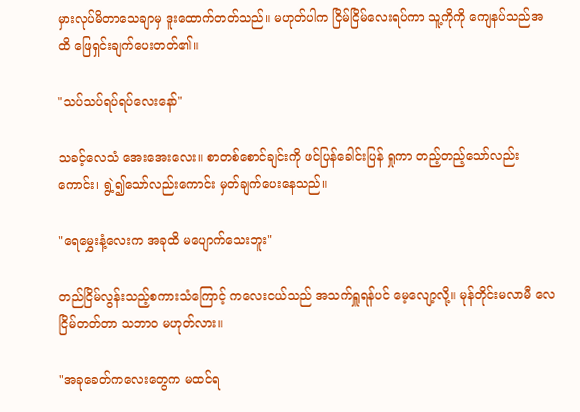မှားလုပ်မိတာသေချာမှ ဒူးထောက်တတ်သည်။ မဟုတ်ပါက ငြိမ်ငြိမ်လေးရပ်ကာ သူ့ကိုကို ကျေနပ်သည်အထိ ဖြေရှင်းချက်ပေးတတ်၏။

"သပ်သပ်ရပ်ရပ်လေးနော်"

သခင့်လေသံ အေးအေးလေး။ စာတစ်စောင်ချင်းကို ဖင်ပြန်ခေါင်းပြန် ရှုကာ တည့်တည့်သော်လည်းကောင်း၊ ရွဲ့၍သော်လည်းကောင်း မှတ်ချက်ပေးနေသည်။

"ရေမွှေးနံ့လေးက အခုထိ မပျောက်သေးဘူး"

တည်ငြိမ်လွန်းသည့်စကားသံကြောင့် ကလေးငယ်သည် အသက်ရှူရန်ပင် မေ့လျော့လို့။ မုန်တိုင်းမလာမီ လေငြိမ်တတ်တာ သဘာဝ မဟုတ်လား။

"အခုခေတ်ကလေးတွေက မထင်ရ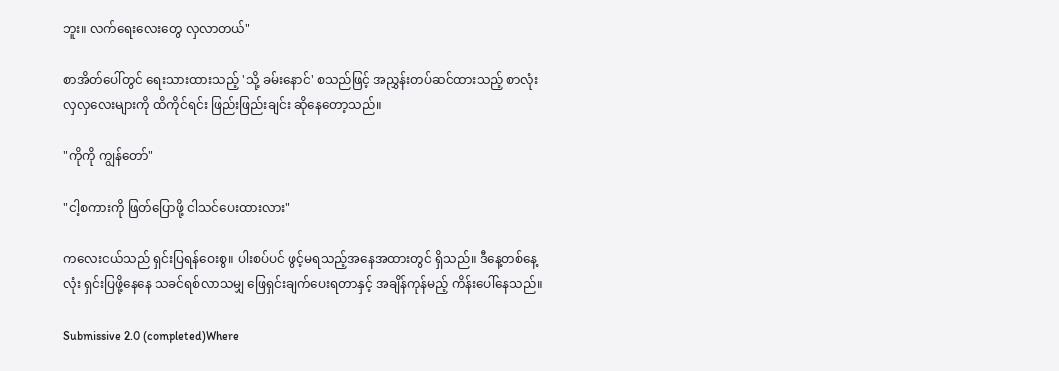ဘူး။ လက်ရေးလေးတွေ လှလာတယ်"

စာအိတ်ပေါ်တွင် ရေးသားထားသည့် 'သို့ ခမ်းနောင်' စသည်ဖြင့် အညွှန်းတပ်ဆင်ထားသည့် စာလုံးလှလှလေးများကို ထိကိုင်ရင်း ဖြည်းဖြည်းချင်း ဆိုနေတော့သည်။

"ကိုကို ကျွန်တော်"

"ငါ့စကားကို ဖြတ်ပြောဖို့ ငါသင်ပေးထားလား"

ကလေးငယ်သည် ရှင်းပြရန်ဝေးစွ။ ပါးစပ်ပင် ဖွင့်မရသည့်အနေအထားတွင် ရှိသည်။ ဒီနေ့တစ်နေ့လုံး ရှင်းပြဖို့နေနေ သခင်ရစ်လာသမျှ ဖြေရှင်းချက်ပေးရတာနှင့် အချိန်ကုန်မည့် ကိန်းပေါ်နေသည်။

Submissive 2.0 (completed)Where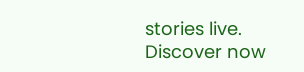stories live. Discover now